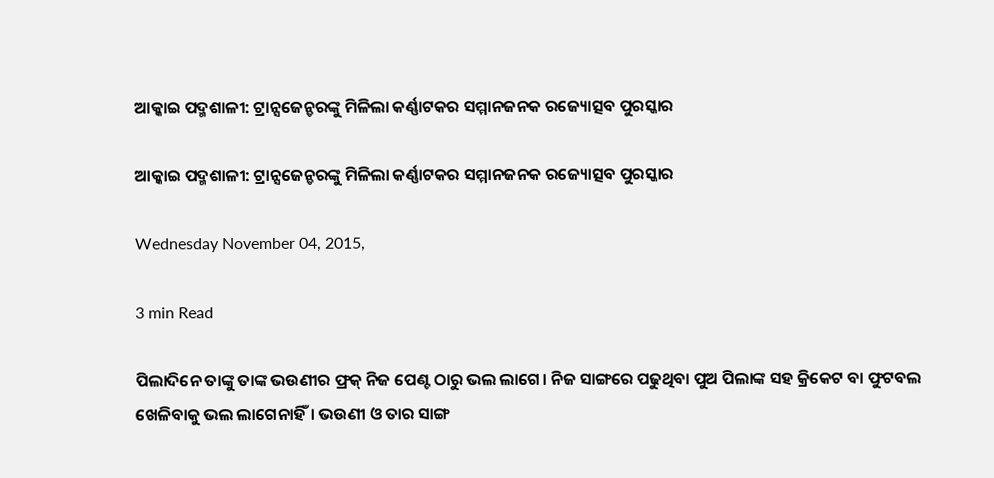ଆକ୍କାଇ ପଦ୍ମଶାଳୀ: ଟ୍ରାନ୍ସଜେନ୍ଡରଙ୍କୁ ମିଳିଲା କର୍ଣ୍ଣାଟକର ସମ୍ମାନଜନକ ରଜ୍ୟୋତ୍ସବ ପୁରସ୍କାର

ଆକ୍କାଇ ପଦ୍ମଶାଳୀ: ଟ୍ରାନ୍ସଜେନ୍ଡରଙ୍କୁ ମିଳିଲା କର୍ଣ୍ଣାଟକର ସମ୍ମାନଜନକ ରଜ୍ୟୋତ୍ସବ ପୁରସ୍କାର

Wednesday November 04, 2015,

3 min Read

ପିଲାଦିନେ ତାଙ୍କୁ ତାଙ୍କ ଭଉଣୀର ଫ୍ରକ୍ ନିଜ ପେଣ୍ଟ ଠାରୁ ଭଲ ଲାଗେ। ନିଜ ସାଙ୍ଗରେ ପଢୁଥିବା ପୁଅ ପିଲାଙ୍କ ସହ କ୍ରିକେଟ ବା ଫୁଟବଲ ଖେଳିବାକୁ ଭଲ ଲାଗେନାହିଁ। ଭଉଣୀ ଓ ତାର ସାଙ୍ଗ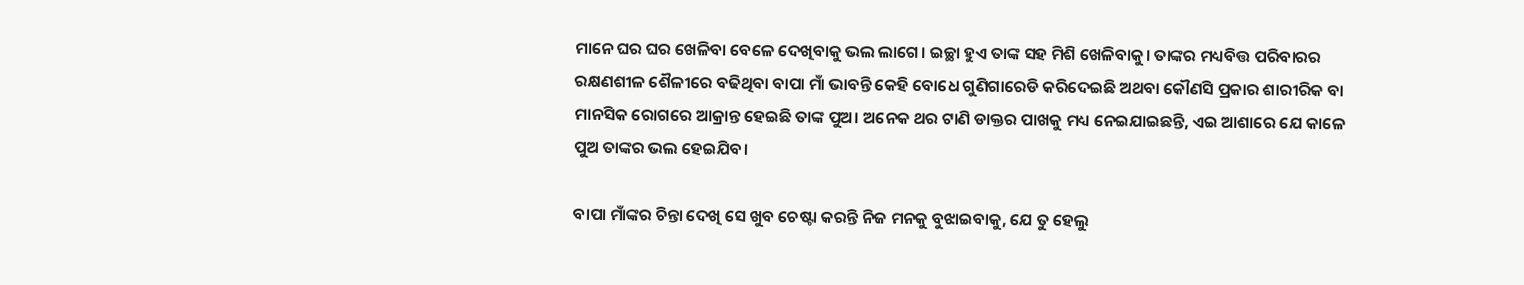ମାନେ ଘର ଘର ଖେଳିବା ବେଳେ ଦେଖିବାକୁ ଭଲ ଲାଗେ। ଇଚ୍ଛା ହୁଏ ତାଙ୍କ ସହ ମିଶି ଖେଳିବାକୁ। ତାଙ୍କର ମଧ୍ୟବିତ୍ତ ପରିବାରର ରକ୍ଷଣଶୀଳ ଶୈଳୀରେ ବଢିଥିବା ବାପା ମାଁ ଭାବନ୍ତି କେହି ବୋଧେ ଗୁଣିଗାରେଡି କରିଦେଇଛି ଅଥବା କୌଣସି ପ୍ରକାର ଶାରୀରିକ ବା ମାନସିକ ରୋଗରେ ଆକ୍ରାନ୍ତ ହେଇଛି ତାଙ୍କ ପୁଅ। ଅନେକ ଥର ଟାଣି ଡାକ୍ତର ପାଖକୁ ମଧ୍ୟ ନେଇଯାଇଛନ୍ତି, ଏଇ ଆଶାରେ ଯେ କାଳେ ପୁଅ ତାଙ୍କର ଭଲ ହେଇଯିବ।

ବାପା ମାଁଙ୍କର ଚିନ୍ତା ଦେଖି ସେ ଖୁବ ଚେଷ୍ଟା କରନ୍ତି ନିଜ ମନକୁ ବୁଝାଇବାକୁ, ଯେ ତୁ ହେଲୁ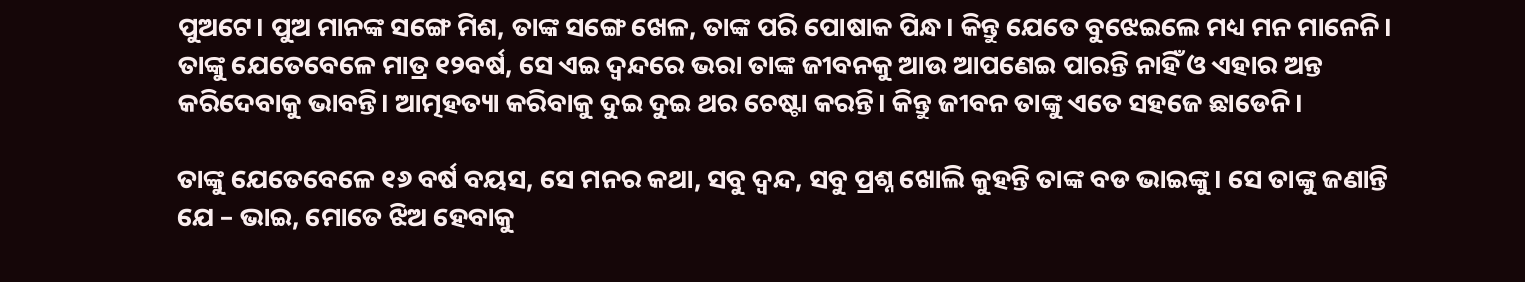ପୁଅଟେ। ପୁଅ ମାନଙ୍କ ସଙ୍ଗେ ମିଶ, ତାଙ୍କ ସଙ୍ଗେ ଖେଳ, ତାଙ୍କ ପରି ପୋଷାକ ପିନ୍ଧ। କିନ୍ତୁ ଯେତେ ବୁଝେଇଲେ ମଧ୍ୟ ମନ ମାନେନି। ତାଙ୍କୁ ଯେତେବେଳେ ମାତ୍ର ୧୨ବର୍ଷ, ସେ ଏଇ ଦ୍ଵନ୍ଦରେ ଭରା ତାଙ୍କ ଜୀବନକୁ ଆଉ ଆପଣେଇ ପାରନ୍ତି ନାହିଁ ଓ ଏହାର ଅନ୍ତ କରିଦେବାକୁ ଭାବନ୍ତି। ଆତ୍ମହତ୍ୟା କରିବାକୁ ଦୁଇ ଦୁଇ ଥର ଚେଷ୍ଟା କରନ୍ତି। କିନ୍ତୁ ଜୀବନ ତାଙ୍କୁ ଏତେ ସହଜେ ଛାଡେନି।

ତାଙ୍କୁ ଯେତେବେଳେ ୧୬ ବର୍ଷ ବୟସ, ସେ ମନର କଥା, ସବୁ ଦ୍ଵନ୍ଦ, ସବୁ ପ୍ରଶ୍ନ ଖୋଲି କୁହନ୍ତି ତାଙ୍କ ବଡ ଭାଇଙ୍କୁ। ସେ ତାଙ୍କୁ ଜଣାନ୍ତି ଯେ – ଭାଇ, ମୋତେ ଝିଅ ହେବାକୁ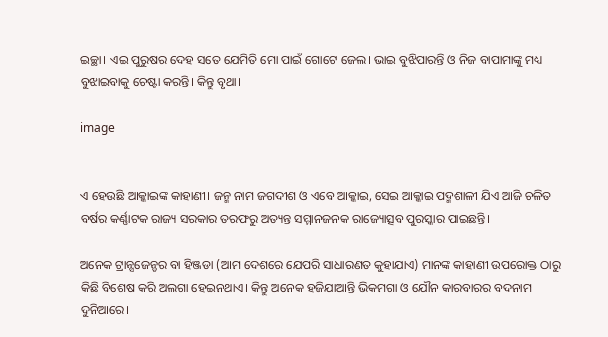ଇଚ୍ଛା। ଏଇ ପୁରୁଷର ଦେହ ସତେ ଯେମିତି ମୋ ପାଇଁ ଗୋଟେ ଜେଲ। ଭାଇ ବୁଝିପାରନ୍ତି ଓ ନିଜ ବାପାମାଙ୍କୁ ମଧ୍ୟ ବୁଝାଇବାକୁ ଚେଷ୍ଟା କରନ୍ତି। କିନ୍ତୁ ବୃଥା।

image


ଏ ହେଉଛି ଆକ୍କାଇଙ୍କ କାହାଣୀ। ଜନ୍ମ ନାମ ଜଗଦୀଶ ଓ ଏବେ ଆକ୍କାଇ, ସେଇ ଆକ୍କାଇ ପଦ୍ମଶାଳୀ ଯିଏ ଆଜି ଚଳିତ ବର୍ଷର କର୍ଣ୍ଣାଟକ ରାଜ୍ୟ ସରକାର ତରଫରୁ ଅତ୍ୟନ୍ତ ସମ୍ମାନଜନକ ରାଜ୍ୟୋତ୍ସବ ପୁରସ୍କାର ପାଇଛନ୍ତି।

ଅନେକ ଟ୍ରାନ୍ସଜେନ୍ଡର ବା ହିଞ୍ଜଡା (ଆମ ଦେଶରେ ଯେପରି ସାଧାରଣତ କୁହାଯାଏ) ମାନଙ୍କ କାହାଣୀ ଉପରୋକ୍ତ ଠାରୁ କିଛି ବିଶେଷ କରି ଅଲଗା ହେଇନଥାଏ। କିନ୍ତୁ ଅନେକ ହଜିଯାଆନ୍ତି ଭିକମଗା ଓ ଯୌନ କାରବାରର ବଦନାମ ଦୁନିଆରେ।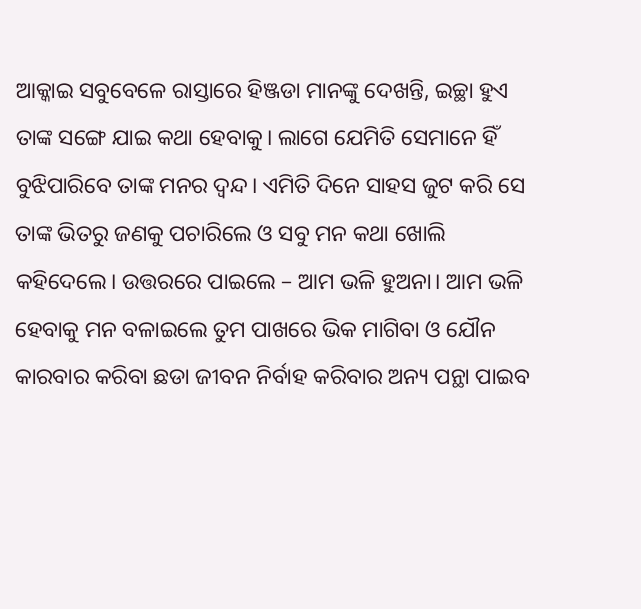ଆକ୍କାଇ ସବୁବେଳେ ରାସ୍ତାରେ ହିଞ୍ଜଡା ମାନଙ୍କୁ ଦେଖନ୍ତି, ଇଚ୍ଛା ହୁଏ ତାଙ୍କ ସଙ୍ଗେ ଯାଇ କଥା ହେବାକୁ। ଲାଗେ ଯେମିତି ସେମାନେ ହିଁ ବୁଝିପାରିବେ ତାଙ୍କ ମନର ଦ୍ଵନ୍ଦ। ଏମିତି ଦିନେ ସାହସ ଜୁଟ କରି ସେ ତାଙ୍କ ଭିତରୁ ଜଣକୁ ପଚାରିଲେ ଓ ସବୁ ମନ କଥା ଖୋଲି କହିଦେଲେ। ଉତ୍ତରରେ ପାଇଲେ – ଆମ ଭଳି ହୁଅନା। ଆମ ଭଳି ହେବାକୁ ମନ ବଳାଇଲେ ତୁମ ପାଖରେ ଭିକ ମାଗିବା ଓ ଯୌନ କାରବାର କରିବା ଛଡା ଜୀବନ ନିର୍ବାହ କରିବାର ଅନ୍ୟ ପନ୍ଥା ପାଇବ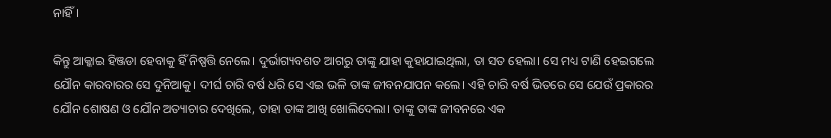ନାହିଁ।

କିନ୍ତୁ ଆକ୍କାଇ ହିଞ୍ଜଡା ହେବାକୁ ହିଁ ନିଷ୍ପତ୍ତି ନେଲେ। ଦୁର୍ଭାଗ୍ୟବଶତ ଆଗରୁ ତାଙ୍କୁ ଯାହା କୁହାଯାଇଥିଲା, ତା ସତ ହେଲା। ସେ ମଧ୍ୟ ଟାଣି ହେଇଗଲେ ଯୌନ କାରବାରର ସେ ଦୁନିଆକୁ। ଦୀର୍ଘ ଚାରି ବର୍ଷ ଧରି ସେ ଏଇ ଭଳି ତାଙ୍କ ଜୀବନଯାପନ କଲେ। ଏହି ଚାରି ବର୍ଷ ଭିତରେ ସେ ଯେଉଁ ପ୍ରକାରର ଯୌନ ଶୋଷଣ ଓ ଯୌନ ଅତ୍ୟାଚାର ଦେଖିଲେ, ତାହା ତାଙ୍କ ଆଖି ଖୋଲିଦେଲା। ତାଙ୍କୁ ତାଙ୍କ ଜୀବନରେ ଏକ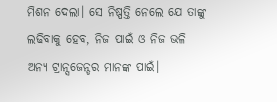ମିଶନ ଦେଲା। ସେ ନିଷ୍ପତ୍ତି ନେଲେ ଯେ ତାଙ୍କୁ ଲଢିବାକୁ ହେବ, ନିଜ ପାଇଁ ଓ ନିଜ ଭଳି ଅନ୍ୟ ଟ୍ରାନ୍ସଜେନ୍ଡର ମାନଙ୍କ ପାଇଁ।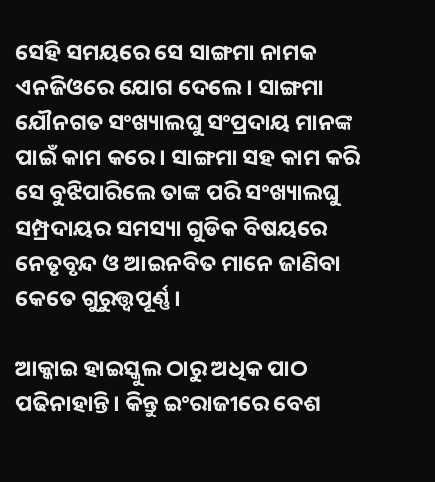ସେହି ସମୟରେ ସେ ସାଙ୍ଗମା ନାମକ ଏନଜିଓରେ ଯୋଗ ଦେଲେ। ସାଙ୍ଗମା ଯୌନଗତ ସଂଖ୍ୟାଲଘୁ ସଂପ୍ରଦାୟ ମାନଙ୍କ ପାଇଁ କାମ କରେ। ସାଙ୍ଗମା ସହ କାମ କରି ସେ ବୁଝିପାରିଲେ ତାଙ୍କ ପରି ସଂଖ୍ୟାଲଘୁ ସମ୍ପ୍ରଦାୟର ସମସ୍ୟା ଗୁଡିକ ବିଷୟରେ ନେତୃବୃନ୍ଦ ଓ ଆଇନବିତ ମାନେ ଜାଣିବା କେତେ ଗୁରୁତ୍ତ୍ଵପୂର୍ଣ୍ଣ।

ଆକ୍କାଇ ହାଇସ୍କୁଲ ଠାରୁ ଅଧିକ ପାଠ ପଢିନାହାନ୍ତି। କିନ୍ତୁ ଇଂରାଜୀରେ ବେଶ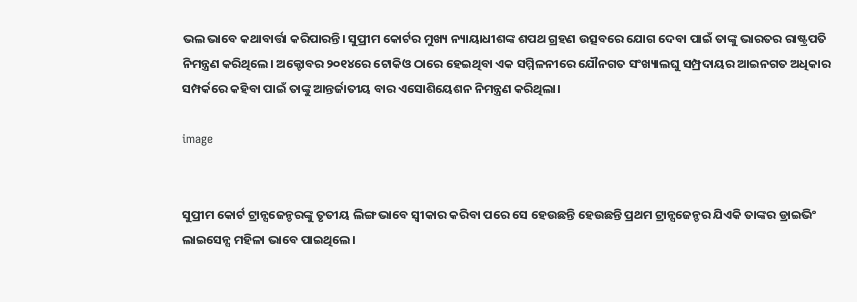ଭଲ ଭାବେ କଥାବାର୍ତ୍ତା କରିପାରନ୍ତି। ସୁପ୍ରୀମ କୋର୍ଟର ମୁଖ୍ୟ ନ୍ୟାୟାଧୀଶଙ୍କ ଶପଥ ଗ୍ରହଣ ଉତ୍ସବରେ ଯୋଗ ଦେବା ପାଇଁ ତାଙ୍କୁ ଭାରତର ରାଷ୍ଟ୍ରପତି ନିମନ୍ତ୍ରଣ କରିଥିଲେ। ଅକ୍ଟୋବର ୨୦୧୪ରେ ଟୋକିଓ ଠାରେ ହେଇଥିବା ଏକ ସମ୍ମିଳନୀରେ ଯୌନଗତ ସଂଖ୍ୟାଲଘୁ ସମ୍ପ୍ରଦାୟର ଆଇନଗତ ଅଧିକାର ସମ୍ପର୍କରେ କହିବା ପାଇଁ ତାଙ୍କୁ ଆନ୍ତର୍ଜାତୀୟ ବାର ଏସୋଶିୟେଶନ ନିମନ୍ତ୍ରଣ କରିଥିଲା।

image


ସୁପ୍ରୀମ କୋର୍ଟ ଟ୍ରାନ୍ସଜେନ୍ଡରଙ୍କୁ ତୃତୀୟ ଲିଙ୍ଗ ଭାବେ ସ୍ଵୀକାର କରିବା ପରେ ସେ ହେଉଛନ୍ତି ହେଉଛନ୍ତି ପ୍ରଥମ ଟ୍ରାନ୍ସଜେନ୍ଡର ଯିଏକି ତାଙ୍କର ଡ୍ରାଇଭିଂ ଲାଇସେନ୍ସ ମହିଳା ଭାବେ ପାଇଥିଲେ।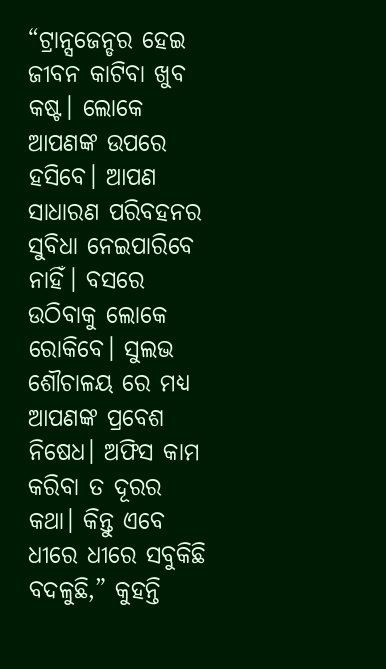“ଟ୍ରାନ୍ସଜେନ୍ଡର ହେଇ ଜୀବନ କାଟିବା ଖୁବ କଷ୍ଟ। ଲୋକେ ଆପଣଙ୍କ ଉପରେ ହସିବେ। ଆପଣ ସାଧାରଣ ପରିବହନର ସୁବିଧା ନେଇପାରିବେ ନାହିଁ। ବସରେ ଉଠିବାକୁ ଲୋକେ ରୋକିବେ। ସୁଲଭ ଶୌଚାଳୟ ରେ ମଧ୍ୟ ଆପଣଙ୍କ ପ୍ରବେଶ ନିଷେଧ। ଅଫିସ କାମ କରିବା ତ ଦୂରର କଥା। କିନ୍ତୁ ଏବେ ଧୀରେ ଧୀରେ ସବୁକିଛି ବଦଳୁଛି,” କୁହନ୍ତି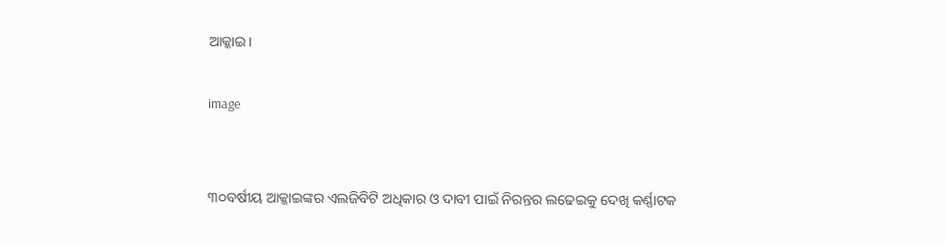ଆକ୍କାଇ।

image


୩୦ବର୍ଷୀୟ ଆକ୍କାଇଙ୍କର ଏଲଜିବିଟି ଅଧିକାର ଓ ଦାବୀ ପାଇଁ ନିରନ୍ତର ଲଢେଇକୁ ଦେଖି କର୍ଣ୍ଣାଟକ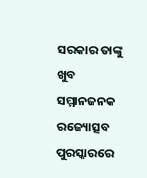ସରକାର ତାଙ୍କୁ ଖୁବ ସମ୍ମାନଜନକ ରଜ୍ୟୋତ୍ସବ ପୁରସ୍କାରରେ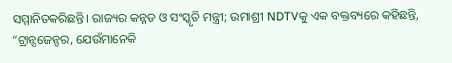ସମ୍ମାନିତକରିଛନ୍ତି। ରାଜ୍ୟର କନ୍ନଡ ଓ ସଂସ୍କୃତି ମନ୍ତ୍ରୀ; ଉମାଶ୍ରୀ NDTVକୁ ଏକ ବକ୍ତବ୍ୟରେ କହିଛନ୍ତି, “ଟ୍ରାନ୍ସଜେନ୍ଡର, ଯେଉଁମାନେକି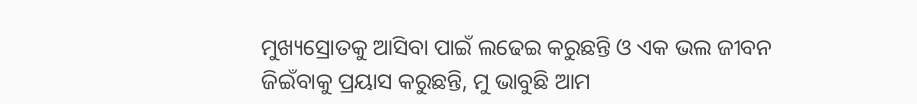ମୁଖ୍ୟସ୍ରୋତକୁ ଆସିବା ପାଇଁ ଲଢେଇ କରୁଛନ୍ତି ଓ ଏକ ଭଲ ଜୀବନ ଜିଇଁବାକୁ ପ୍ରୟାସ କରୁଛନ୍ତି, ମୁ ଭାବୁଛି ଆମ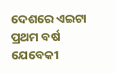ଦେଶରେ ଏଇଟା ପ୍ରଥମ ବର୍ଷ ଯେବେକୀ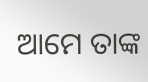ଆମେ ତାଙ୍କ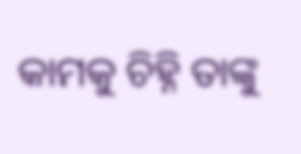କାମକୁ ଚିହ୍ନି ତାଙ୍କୁ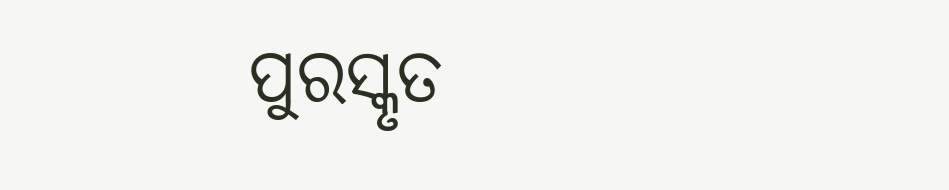ପୁରସ୍କୃତ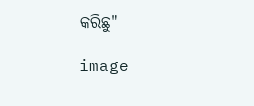କରିଛୁ"

image